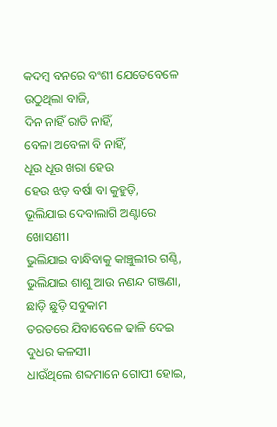କଦମ୍ବ ବନରେ ବଂଶୀ ଯେତେବେଳେ
ଉଠୁଥିଲା ବାଜି,
ଦିନ ନାହିଁ ରାତି ନାହିଁ,
ବେଳା ଅବେଳା ବି ନାହିଁ,
ଧୂଉ ଧୂଉ ଖରା ହେଉ
ହେଉ ଝଡ଼ ବର୍ଷା ବା କୁହୁଡ଼ି,
ଭୂଲିଯାଇ ଦେବାଲାଗି ଅଣ୍ଟାରେ ଖୋସଣୀ।
ଭୁଲିଯାଇ ବାନ୍ଧିବାକୁ କାଞ୍ଚୁଲୀର ଗଣ୍ଠି,
ଭୁଲିଯାଇ ଶାଶୁ ଆଉ ନଣନ୍ଦ ଗଞ୍ଜଣା,
ଛାଡ଼ି ଛୁଡ଼ି ସବୁକାମ
ତରତରେ ଯିବାବେଳେ ଢାଳି ଦେଇ ଦୁଧର କଳସୀ।
ଧାଉଁଥିଲେ ଶବ୍ଦମାନେ ଗୋପୀ ହୋଇ,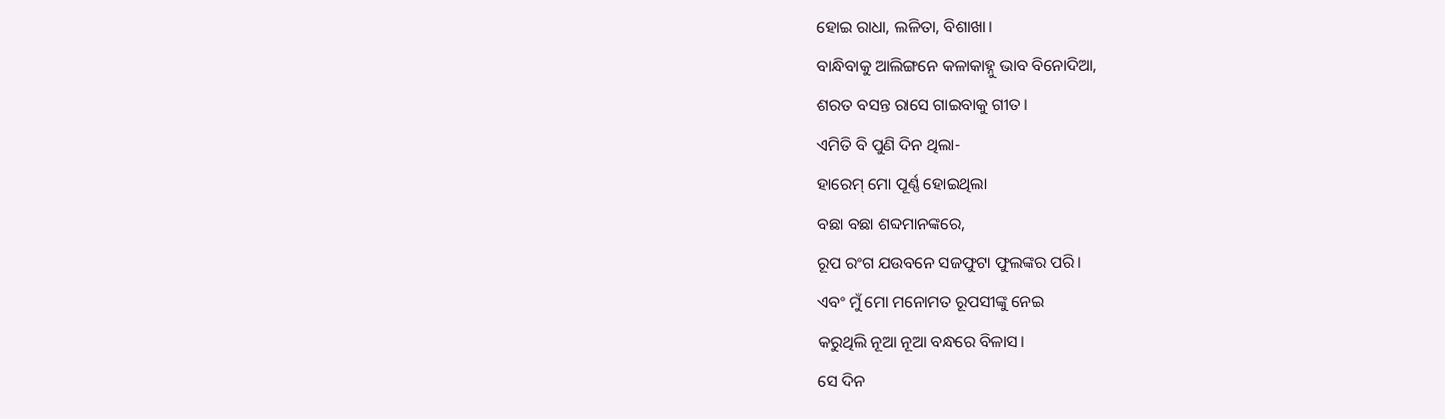ହୋଇ ରାଧା, ଲଳିତା, ବିଶାଖା।
ବାନ୍ଧିବାକୁ ଆଲିଙ୍ଗନେ କଳାକାହ୍ନୁ ଭାବ ବିନୋଦିଆ,
ଶରତ ବସନ୍ତ ରାସେ ଗାଇବାକୁ ଗୀତ।
ଏମିତି ବି ପୁଣି ଦିନ ଥିଲା-
ହାରେମ୍ ମୋ ପୂର୍ଣ୍ଣ ହୋଇଥିଲା
ବଛା ବଛା ଶବ୍ଦମାନଙ୍କରେ,
ରୂପ ରଂଗ ଯଉବନେ ସଜଫୁଟା ଫୁଲଙ୍କର ପରି।
ଏବଂ ମୁଁ ମୋ ମନୋମତ ରୂପସୀଙ୍କୁ ନେଇ
କରୁଥିଲି ନୂଆ ନୂଆ ବନ୍ଧରେ ବିଳାସ।
ସେ ଦିନ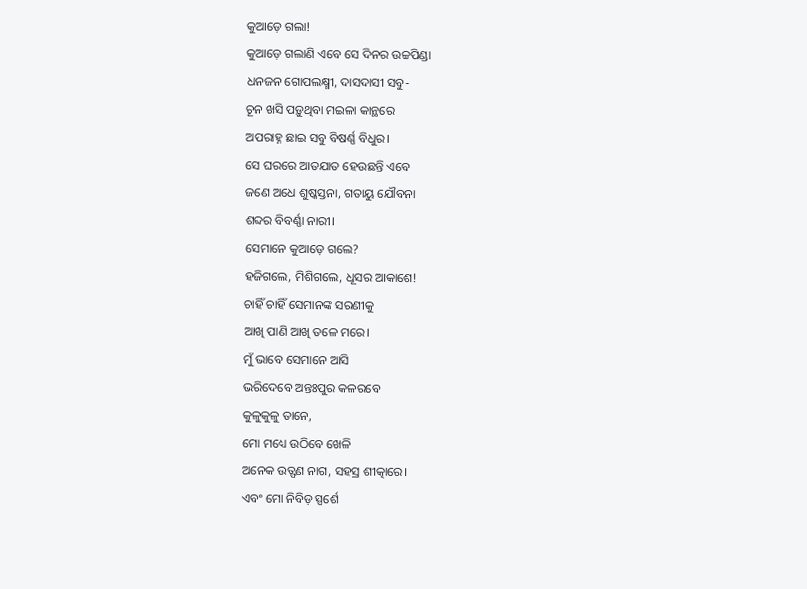କୁଆଡ଼େ ଗଲା!
କୁଆଡ଼େ ଗଲାଣି ଏବେ ସେ ଦିନର ଉଚ୍ଚପିଣ୍ଡା
ଧନଜନ ଗୋପଲକ୍ଷ୍ମୀ, ଦାସଦାସୀ ସବୁ-
ଚୂନ ଖସି ପଡ଼ୁଥିବା ମଇଳା କାନ୍ଥରେ
ଅପରାହ୍ନ ଛାଇ ସବୁ ବିଷର୍ଣ୍ଣ ବିଧୁର।
ସେ ଘରରେ ଆତଯାତ ହେଉଛନ୍ତି ଏବେ
ଜଣେ ଅଧେ ଶୁଷ୍କସ୍ତନା, ଗତାୟୁ ଯୌବନା
ଶବ୍ଦର ବିବର୍ଣ୍ଣା ନାରୀ।
ସେମାନେ କୁଆଡ଼େ ଗଲେ?
ହଜିଗଲେ, ମିଶିଗଲେ, ଧୂସର ଆକାଶେ!
ଚାହିଁ ଚାହିଁ ସେମାନଙ୍କ ସରଣୀକୁ
ଆଖି ପାଣି ଆଖି ତଳେ ମରେ।
ମୁଁ ଭାବେ ସେମାନେ ଆସି
ଭରିଦେବେ ଅନ୍ତଃପୁର କଳରବେ
କୁଳୁକୁଳୁ ତାନେ,
ମୋ ମଧ୍ୟେ ଉଠିବେ ଖେଳି
ଅନେକ ଉତ୍ଫଣ ନାଗ, ସହସ୍ର ଶୀତ୍କାରେ।
ଏବଂ ମୋ ନିବିଡ଼ ସ୍ପର୍ଶେ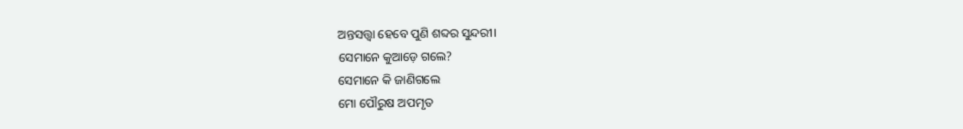ଅନ୍ତସତ୍ତ୍ବା ହେବେ ପୁଣି ଶବ୍ଦର ସୁନ୍ଦରୀ।
ସେମାନେ କୁଆଡ଼େ ଗଲେ?
ସେମାନେ କି ଜାଣିଗଲେ
ମୋ ପୌରୁଷ ଅପମୃତ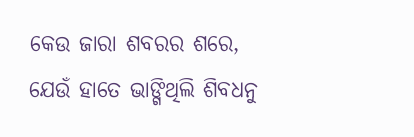କେଉ ଜାରା ଶବରର ଶରେ,
ଯେଉଁ ହାତେ ଭାଙ୍ଗିଥିଲି ଶିବଧନୁ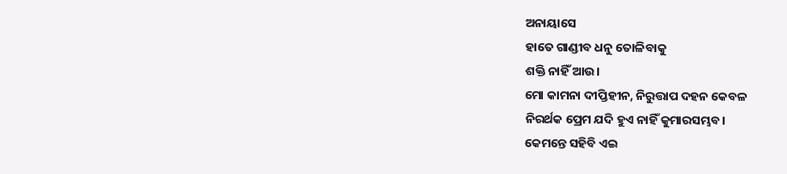ଅନାୟାସେ
ହାତେ ଗାଣ୍ଡୀବ ଧନୁ ତୋଳିବାକୁ
ଶକ୍ତି ନାହିଁ ଆଉ।
ମୋ କାମନା ଦୀପ୍ତିହୀନ, ନିରୁତ୍ତାପ ଦହନ କେବଳ
ନିରର୍ଥକ ପ୍ରେମ ଯଦି ହୁଏ ନାହିଁ କୁମାରସମ୍ଭବ।
କେମନ୍ତେ ସହିବି ଏଇ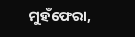ମୁହଁଫେରା,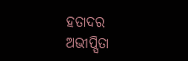ହତାଦର
ଅଭୀପ୍ସିତା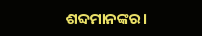ଶବ୍ଦମାନଙ୍କର।